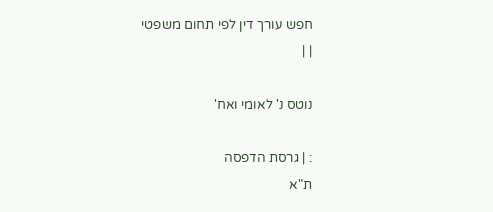חפש עורך דין לפי תחום משפטי
| |

נוטס נ' לאומי ואח'

: | גרסת הדפסה
ת"א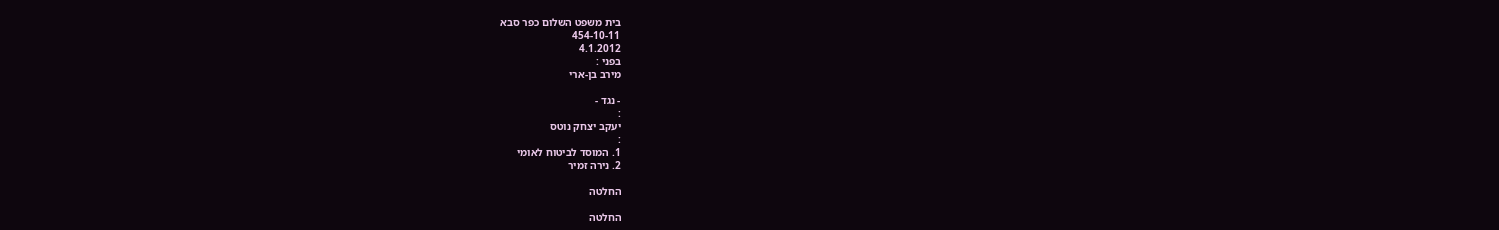בית משפט השלום כפר סבא
454-10-11
4.1.2012
בפני :
מירב בן-ארי

- נגד -
:
יעקב יצחק נוטס
:
1. המוסד לביטוח לאומי
2. נירה זמיר

החלטה

החלטה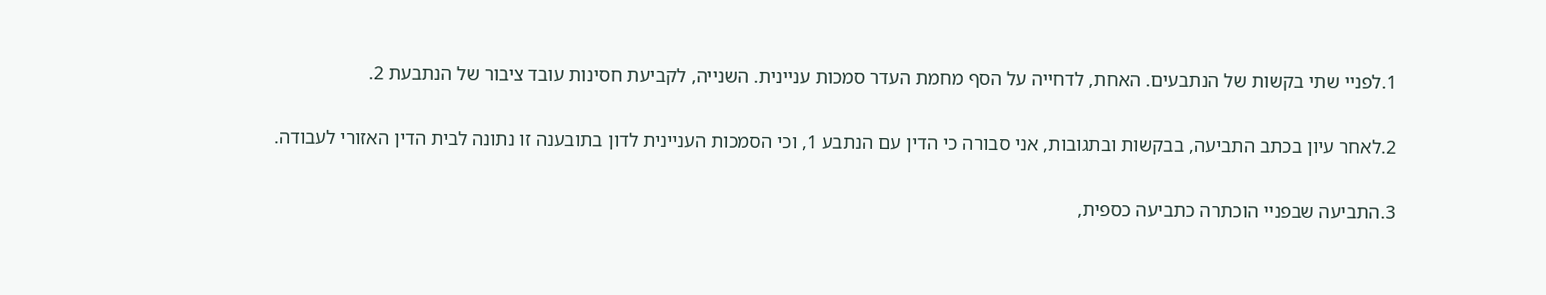1.לפניי שתי בקשות של הנתבעים. האחת, לדחייה על הסף מחמת העדר סמכות עניינית. השנייה, לקביעת חסינות עובד ציבור של הנתבעת 2.

2.לאחר עיון בכתב התביעה, בבקשות ובתגובות, אני סבורה כי הדין עם הנתבע 1, וכי הסמכות העניינית לדון בתובענה זו נתונה לבית הדין האזורי לעבודה.

3.התביעה שבפניי הוכתרה כתביעה כספית,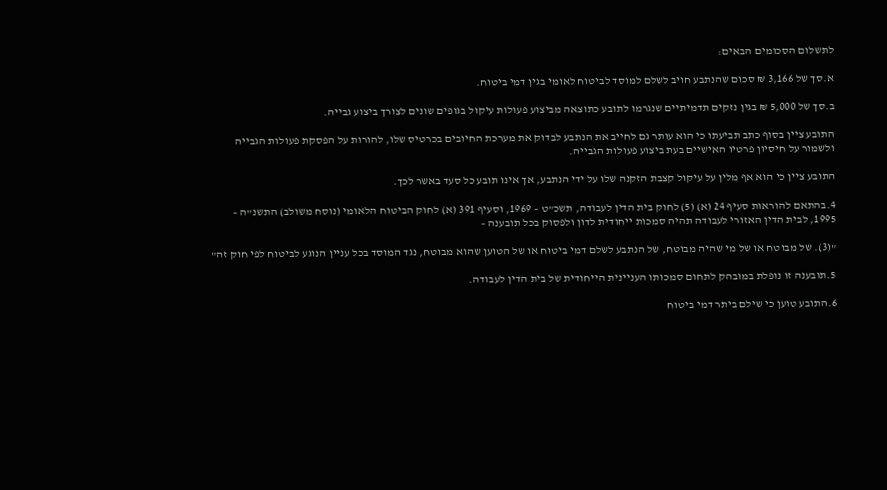לתשלום הסכומים הבאים:

א.סך של 3,166 ₪ סכום שהנתבע חויב לשלם למוסד לביטוח לאומי בגין דמי ביטוח.

ב.סך של 5,000 ₪ בגין נזקים תדמיתיים שנגרמו לתובע כתוצאה מביצוע פעולות עיקול בגופים שונים לצורך ביצוע גבייה.

התובע ציין בסוף כתב תביעתו כי הוא עותר גם לחייב את הנתבע לבדוק את מערכת החיובים בכרטיס שלו, להורות על הפסקת פעולות הגבייה ולשמור על חיסיון פרטיו האישיים בעת ביצוע פעולות הגבייה.

התובע ציין כי הוא אף מלין על עיקול קצבת הזקנה שלו על ידי הנתבע, אך אינו תובע כל סעד באשר לכך.

4.בהתאם להוראות סעיף 24 (א) (5) לחוק בית הדין לעבודה, תשכ"ט – 1969, וסעיף 391 (א) לחוק הביטוח הלאומי (נוסח משולב) התשנ"ה – 1995, לבית הדין האזורי לעבודה תהיה סמכות ייחודית לדון ולפסוק בכל תובענה –

"(3). של מבוטח או של מי שהיה מבוטח, של הנתבע לשלם דמי ביטוח או של הטוען שהוא מבוטח, נגד המוסד בכל עניין הנוגע לביטוח לפי חוק זה"

5.תובענה זו נופלת במובהק לתחום סמכותו העניינית הייחודית של בית הדין לעבודה.

6.התובע טוען כי שילם ביתר דמי ביטוח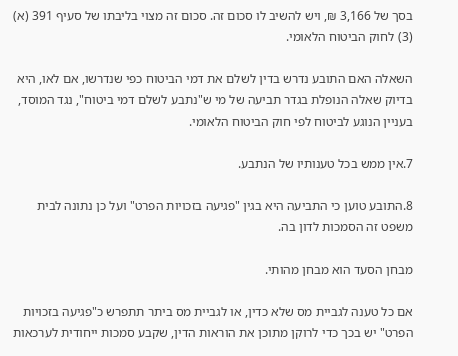בסך של 3,166 ₪, ויש להשיב לו סכום זה. סכום זה מצוי בליבתו של סעיף 391 (א) (3) לחוק הביטוח הלאומי.

השאלה האם התובע נדרש בדין לשלם את דמי הביטוח כפי שנדרשו, אם לאו, היא בדיוק שאלה הנופלת בגדר תביעה של מי ש"נתבע לשלם דמי ביטוח", נגד המוסד, בעניין הנוגע לביטוח לפי חוק הביטוח הלאומי.

7.אין ממש בכל טענותיו של הנתבע.

8.התובע טוען כי התביעה היא בגין "פגיעה בזכויות הפרט" ועל כן נתונה לבית משפט זה הסמכות לדון בה.

מבחן הסעד הוא מבחן מהותי.

אם כל טענה לגביית מס שלא כדין, או לגביית מס ביתר תתפרש כ"פגיעה בזכויות הפרט" יש בכך כדי לרוקן מתוכן את הוראות הדין, שקבע סמכות ייחודית לערכאות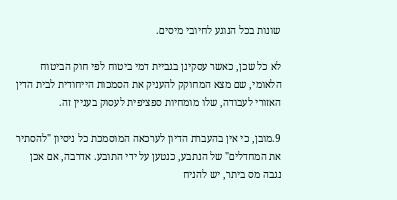שונות בכל הנוגע לחיובי מיסים.

לא כל שכן, כאשר עסקינן בגביית דמי ביטוח לפי חוק הביטוח הלאומי, שם מצא המחוקק להעניק את הסמכות הייחודית לבית הדין האזורי לעבודה, שלו מומחיות ספציפית לעסוק בעניין זה.

9.מובן, כי אין בהעברת הדיון לערכאה המוסמכת כל ניסיון "להסתיר את המחדלים" של הנתבע, כנטען על ידי התובע. אדרבה, אם אכן נגבה מס ביתר, יש להניח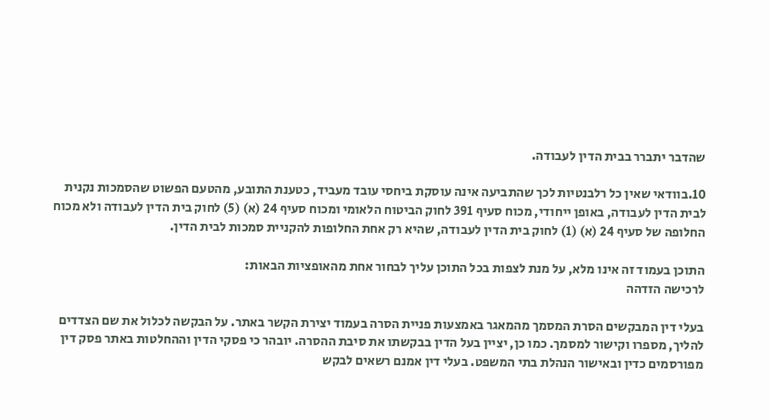שהדבר יתברר בבית הדין לעבודה.

10.בוודאי שאין כל רלבנטיות לכך שהתביעה אינה עוסקת ביחסי עובד מעביד, כטענת התובע, מהטעם הפשוט שהסמכות נקנית לבית הדין לעבודה, באופן ייחודי, מכוח סעיף 391 לחוק הביטוח הלאומי ומכוח סעיף 24 (א) (5) לחוק בית הדין לעבודה ולא מכוח החלופה של סעיף 24 (א) (1) לחוק בית הדין לעבודה, שהיא רק אחת החלופות להקניית סמכות לבית הדין.

התוכן בעמוד זה אינו מלא, על מנת לצפות בכל התוכן עליך לבחור אחת מהאופציות הבאות:
לרכישה הזדהה

בעלי דין המבקשים הסרת המסמך מהמאגר באמצעות פניית הסרה בעמוד יצירת הקשר באתר. על הבקשה לכלול את שם הצדדים להליך, מספרו וקישור למסמך. כמו כן, יציין בעל הדין בבקשתו את סיבת ההסרה. יובהר כי פסקי הדין וההחלטות באתר פסק דין מפורסמים כדין ובאישור הנהלת בתי המשפט. בעלי דין אמנם רשאים לבקש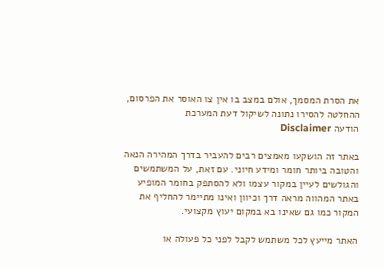את הסרת המסמך, אולם במצב בו אין צו האוסר את הפרסום, ההחלטה להסירו נתונה לשיקול דעת המערכת
הודעה Disclaimer

באתר זה הושקעו מאמצים רבים להעביר בדרך המהירה הנאה והטובה ביותר חומר ומידע חיוני. עם זאת, על המשתמשים והגולשים לעיין במקור עצמו ולא להסתפק בחומר המופיע באתר המהווה מראה דרך וכיוון ואינו מתיימר להחליף את המקור כמו גם שאינו בא במקום יעוץ מקצועי.

האתר מייעץ לכל משתמש לקבל לפני כל פעולה או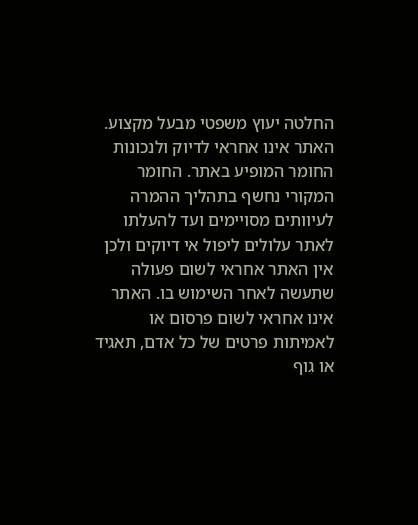החלטה יעוץ משפטי מבעל מקצוע. האתר אינו אחראי לדיוק ולנכונות החומר המופיע באתר. החומר המקורי נחשף בתהליך ההמרה לעיוותים מסויימים ועד להעלתו לאתר עלולים ליפול אי דיוקים ולכן אין האתר אחראי לשום פעולה שתעשה לאחר השימוש בו. האתר אינו אחראי לשום פרסום או לאמיתות פרטים של כל אדם, תאגיד או גוף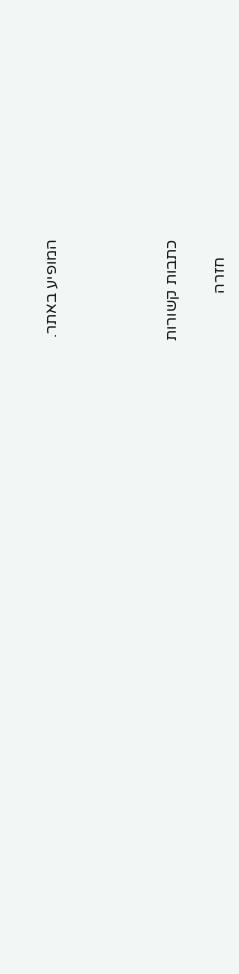המופיע באתר.




כתבות קשורות

    חזרה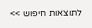לתוצאות חיפוש >>